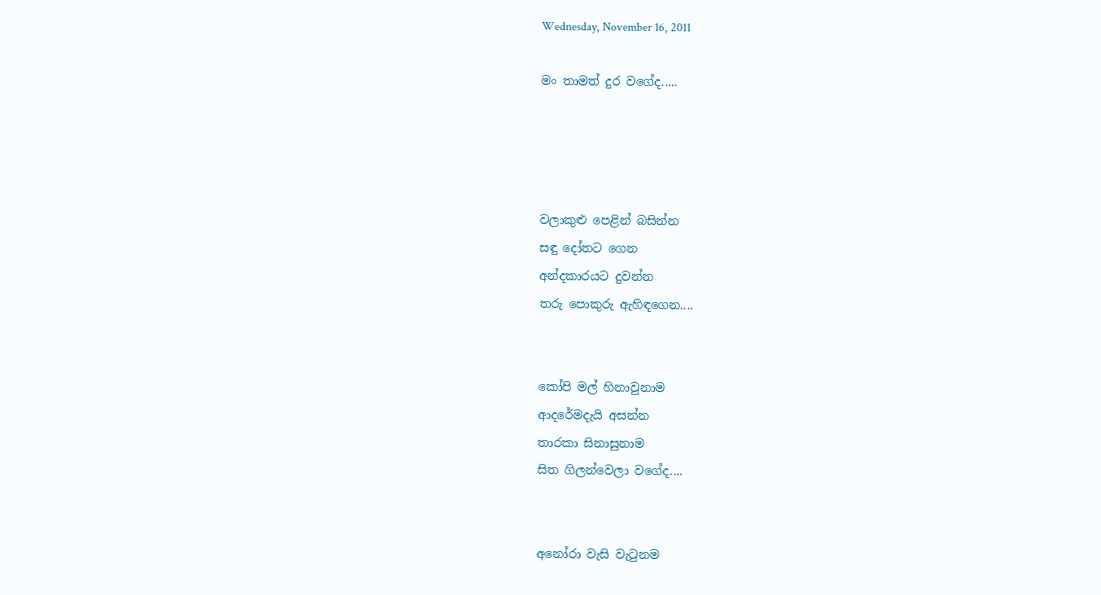Wednesday, November 16, 2011

මං තාමත් දුර වගේද.....




වලාකුළු පෙළින් බසින්න
සඳු දෝතට ගෙන
අන්දකාරයට දුවන්න
තරු පොකුරු ඇහිඳගෙන....


කෝපි මල් හිනාවුනාම
ආදරේමදැයි අසන්න
තාරකා සිනාසුනාම
සිත ගිලන්වෙලා වගේද....


අනෝරා වැසි වැටුනම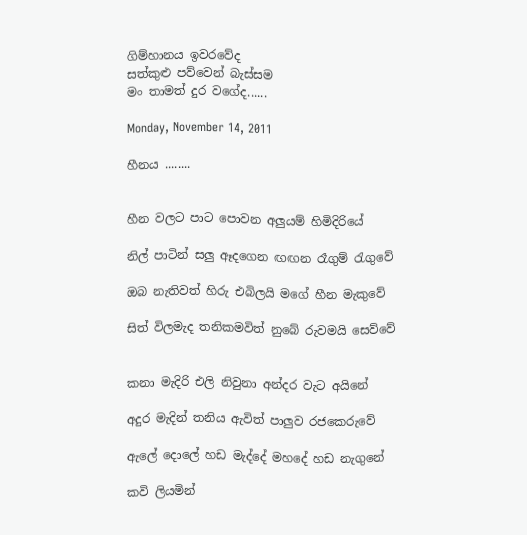ගිම්හානය ඉවරවේද
සත්කුළු පව්වෙන් බැස්සම
මං තාමත් දුර වගේද......

Monday, November 14, 2011

හීනය ........


හීන වලට පාට පොවන අලුයම් හිමිදිරියේ

නිල් පාටින් සලු ඈදගෙන ඟඟන රෑගුම් රැගුවේ

ඔබ නැතිවත් හිරු එබිලයි මගේ හීන මැකුවේ

සිත් විලමැද තනිකමවිත් නුබේ රුවමයි සෙව්වේ


කනා මැදිරි එලි නිවුනා අන්දර වැට අයිනේ

අදුර මැදින් තනිය ඇවිත් පාලුව රජකෙරුවේ

ඇලේ දොලේ හඩ මැද්දේ මහදේ හඩ නැගුනේ

කවි ලියමින්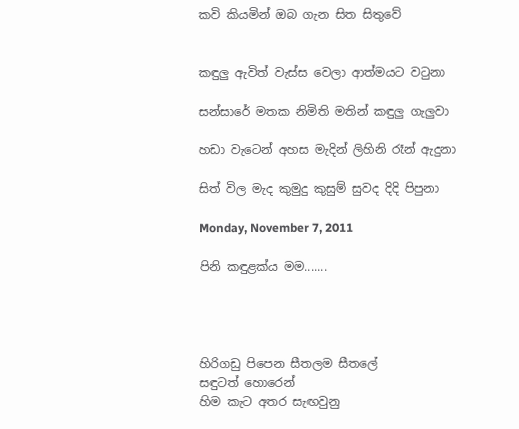කවි කියමින් ඔබ ගැන සිත සිතුවේ


කඳුලු ඇවිත් වැස්ස වෙලා ආත්මයට වටුනා

සන්සාරේ මතක නිමිති මතින් කඳුලු ගැලුවා

හඩා වැටෙන් අහස මැදින් ලිහිනි රෑන් ඇදුනා

සිත් විල මැද කුමුදු කුසුම් සුවද දිදි පිපුනා

Monday, November 7, 2011

පිනි කඳුළක්ය මම.......




හිරිගඩු පිපෙන සීතලම සීතලේ
සඳුටත් හොරෙන්
හිම කැට අතර සැඟවුනු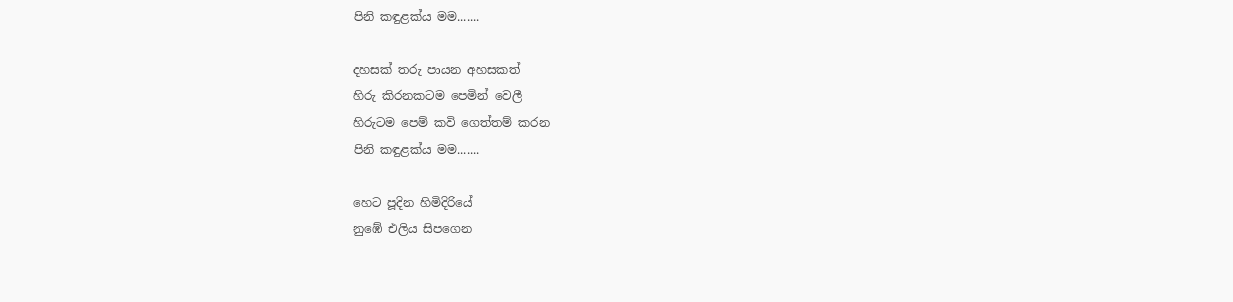පිනි කඳුළක්ය මම.......

දහසක් තරු පායන අහසකත්
හිරු කිරනකටම පෙමින් වෙලී
හිරුටම පෙම් කවි ගෙත්තම් කරන
පිනි කඳුළක්ය මම.......

හෙට පූදින හිමිදිරියේ
නුඹේ එලිය සිපගෙන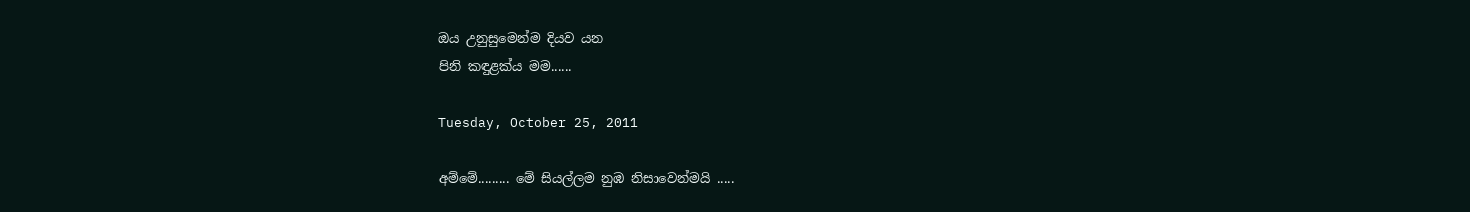ඔය උනුසුමෙන්ම දියව යන
පිනි කඳුළක්ය මම......

Tuesday, October 25, 2011

අම්මේ......... මේ සියල්ලම නුඹ නිසාවෙන්මයි .....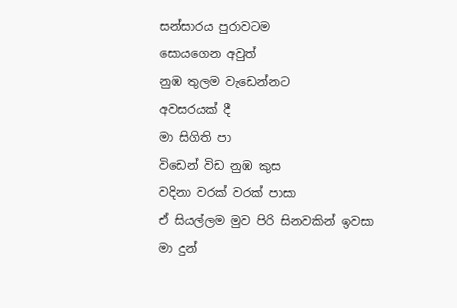සන්සාරය පුරාවටම
සොයගෙන අවුත්
නුඹ තුලම වැඩෙන්නට
අවසරයක් දී
මා සිගිති පා
විඩෙන් විඩ නුඹ කුස
වදිනා වරක් වරක් පාසා
ඒ සියල්ලම මුව පිරි සිනවකින් ඉවසා
මා දුන්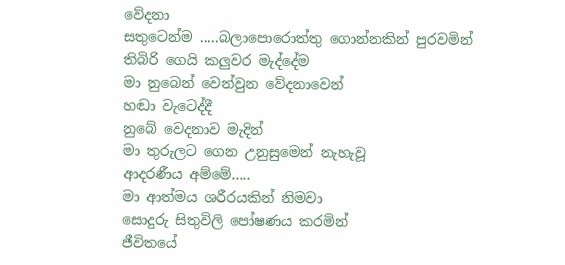වේදනා
සතුටෙන්ම .....බලාපොරොත්තු ගොන්නකින් පුරවමින්
තිබිරි ගෙයි කලුවර මැද්දේම
මා නුබෙන් වෙන්වුන වේදනාවෙන්
හඬා වැටෙද්දී
නුබේ වෙදනාව මැදින්
මා තුරුලට ගෙන උනුසුමෙන් නැහැවූ
ආදරණීය අම්මේ.....
මා ආත්මය ශරීරයකින් නිමවා
සොදුරු සිතුවිලි පෝෂණය කරමින්
ජීවිතයේ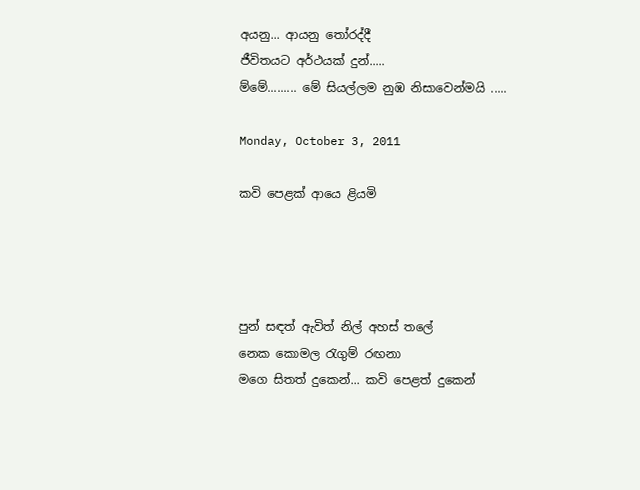අයනු... ආයනු තෝරද්දී
ජීවිතයට අර්ථයක් දුන්.....
ම්මේ......... මේ සියල්ලම නුඹ නිසාවෙන්මයි .....

Monday, October 3, 2011

කවි පෙළක් ආයෙ ළියමි




පුන් සඳත් ඇවිත් නිල් අහස් තලේ
නෙක කොමල රැගුම් රඟනා
මගෙ සිතත් දුකෙන්... කවි පෙළත් දුකෙන්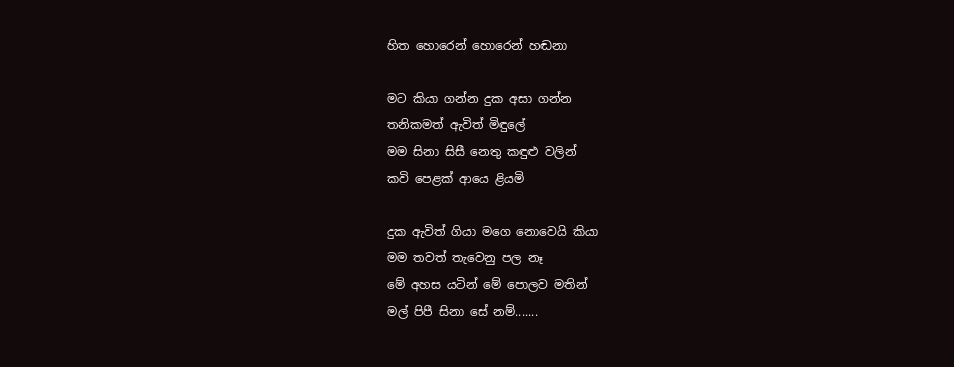හිත හොරෙන් හොරෙන් හඬනා

මට කියා ගන්න දුක අසා ගන්න
තනිකමත් ඇවිත් මිඳුලේ
මම සිනා සිසී නෙතු කඳුළු වලින්
කවි පෙළක් ආයෙ ළියමි

දුක ඇවිත් ගියා මගෙ නොවෙයි කියා
මම තවත් තැවෙනු පල නෑ
මේ අහස යටින් මේ පොලව මතින්
මල් පිපී සිනා සේ නම්.......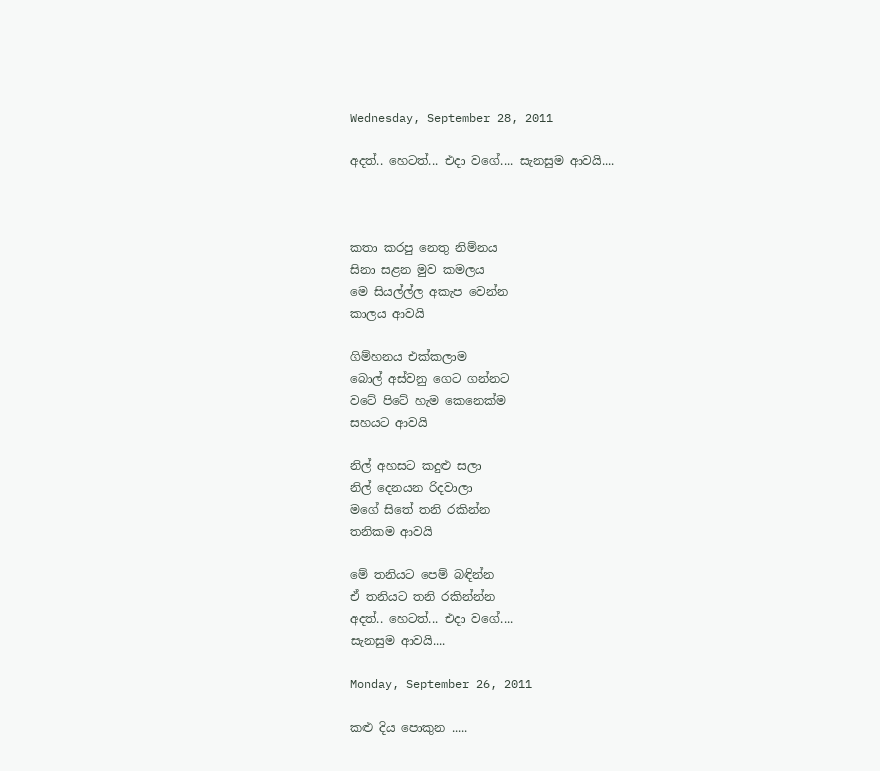Wednesday, September 28, 2011

අදත්.. හෙටත්... එදා වගේ.... සැනසුම ආවයි....



කතා කරපු නෙතු නිම්නය
සිනා සළන මුව කමලය
මෙ සියල්ල්ල අකැප වෙන්න
කාලය ආවයි

ගිම්හනය එක්කලාම
බොල් අස්වනු ගෙට ගන්නට
වටේ පිටේ හැම කෙනෙක්ම
සහයට ආවයි

නිල් අහසට කදුළු සලා
නිල් දෙනයන රිදවාලා
මගේ සිතේ තනි රකින්න
තනිකම ආවයි

මේ තනියට පෙම් බඳින්න
ඒ තනියට තනි රකින්න්න
අදත්.. හෙටත්... එදා වගේ....
සැනසුම ආවයි....

Monday, September 26, 2011

කළු දිය පොකුන .....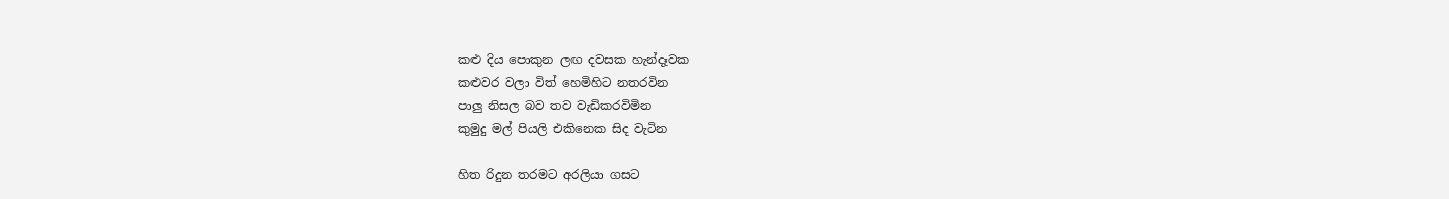කළු දිය පොකුන ලඟ දවසක හැන්දෑවක
කළුවර වලා විත් හෙමිහිට නතරවින
පාලු නිසල බව තව වැඩිකරවිමින
කුමුදු මල් පියලි එකිනෙක සිද වැටින

හිත රිදුන තරමට අරලියා ගසට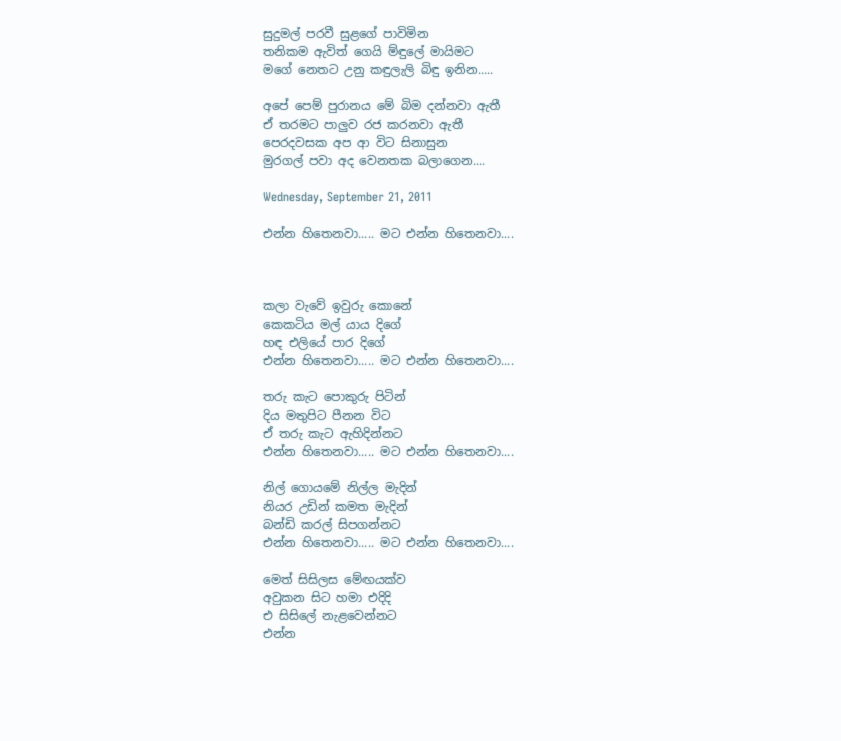සුදුමල් පරවී සුළගේ පාවිමින
තනිකම ඇවිත් ගෙයි ම්ඳුලේ මායිමට
මගේ නෙතට උනු කඳුලැලි බිඳු ඉනින.....

අපේ පෙම් පුරානය මේ බිම දන්නවා ඇතී
ඒ තරමට පාලුව රජ කරනවා ඇතී
පෙරදවසක අප ආ විට සිනාසුන
මුරගල් පවා අද වෙනතක බලාගෙන....

Wednesday, September 21, 2011

එන්න හිතෙනවා..... මට එන්න හිතෙනවා....



කලා වැවේ ඉවුරු කොනේ
කෙකටිය මල් යාය දිගේ
හඳ එලියේ පාර දිගේ
එන්න හිතෙනවා..... මට එන්න හිතෙනවා....

තරු කැට පොකුරු පිටින්
දිය මතුපිට පීනන විට
ඒ තරු කැට ඇහිදින්නට
එන්න හිතෙනවා..... මට එන්න හිතෙනවා....

නිල් ගොයමේ නිල්ල මැදින්
නියර උඩින් කමත මැදින්
බන්ඩි කරල් සිපගන්නට
එන්න හිතෙනවා..... මට එන්න හිතෙනවා....

මෙත් සිසිලස මේඟයක්ව
අවුකන සිට හමා එදිදි
එ සිසිලේ නැළවෙන්නට
එන්න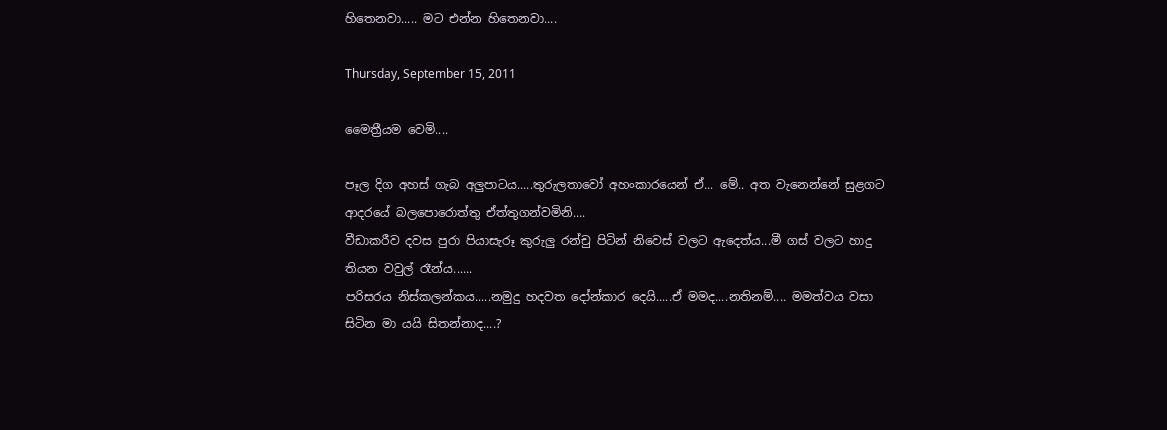හිතෙනවා..... මට එන්න හිතෙනවා....

Thursday, September 15, 2011

මෛත්‍රීයම වෙමි....

පෑල දිග අහස් ගැබ අලුපාටය.....තුරුලතාවෝ අහංකාරයෙන් ඒ... මේ.. අත වැනෙන්නේ සුළගට ආදරයේ බලපොරොත්තු ඒත්තුගන්වමිනි....
වීඩාකරීව දවස පුරා පියාසැරූ කුරුලු රන්චු පිටින් නිවෙස් වලට ඇදෙත්ය...මී ගස් වලට හාදු තියන වවුල් රෑන්ය......
පරිසරය නිස්කලන්කය.....නමුදු හදවත දෝන්කාර දෙයි.....ඒ මමද....නතිනම්.... මමත්වය වසා සිටින මා යයි සිතන්නාද....?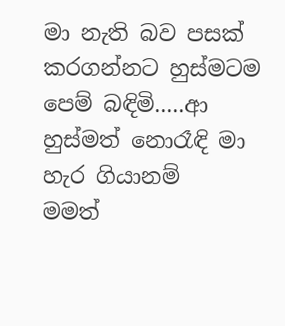මා නැති බව පසක් කරගන්නට හුස්මටම පෙම් බඳිමි.....ආ හුස්මත් නොරෑඳි මා හැර ගියානම්
මමත්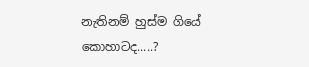නැතිනම් හුස්ම ගියේ කොහාටද.....?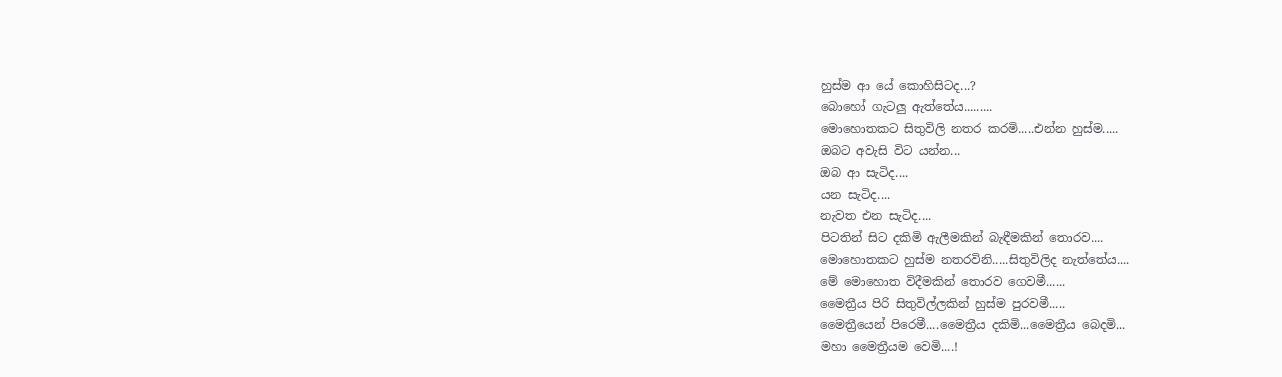හුස්ම ආ යේ කොහිසිටද...?
බොහෝ ගැටලු ඇත්තේය.........
මොහොතකට සිතුවිලි නතර කරමි.....එන්න හුස්ම.....
ඔබට අවැසි විට යන්න...
ඔබ ආ සැටිද....
යන සැටිද....
නැවත එන සැටිද....
පිටතින් සිට දකිමි ඇලීමකින් බැඳීමකින් තොරව....
මොහොතකට හුස්ම නතරවිනි.....සිතුවිලිද නැත්තේය....
මේ මොහොත විදීමකින් තොරව ගෙවමී......
මෛත්‍රීය පිරි සිතුවිල්ලකින් හුස්ම පුරවමී.....
මෛත්‍රීයෙන් පිරෙමී....මෛත්‍රීය දකිමි...මෛත්‍රීය බෙදමි...
මහා මෛත්‍රීයම වෙමි....!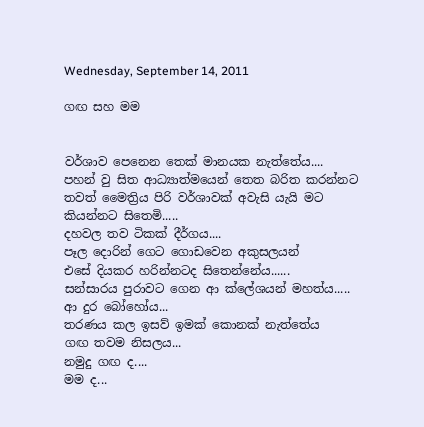Wednesday, September 14, 2011

ගඟ සහ මම


වර්ශාව පෙනෙන තෙක් මානයක නැත්තේය....
පහන් වු සිත ආධ්‍යාත්මයෙන් තෙත බරිත කරන්නට
තවත් මෛත්‍රිය පිරි වර්ශාවක් අවැසි යැයි මට කියන්නට සිතෙමි.....
දහවල තව ටිකක් දීර්ගය....
පෑල දොරින් ගෙට ගොඩවෙන අකුසලයන්
එසේ දියකර හරින්නටද සිතෙන්නේය......
සන්සාරය පුරාවට ගෙන ආ ක්ලේශයන් මහත්ය.....
ආ දුර බෝහෝය...
තරණය කල ඉසව් ඉමක් කොනක් නැත්තේය
ගඟ තවම නිසලය...
නමුදු ගඟ ද....
මම ද...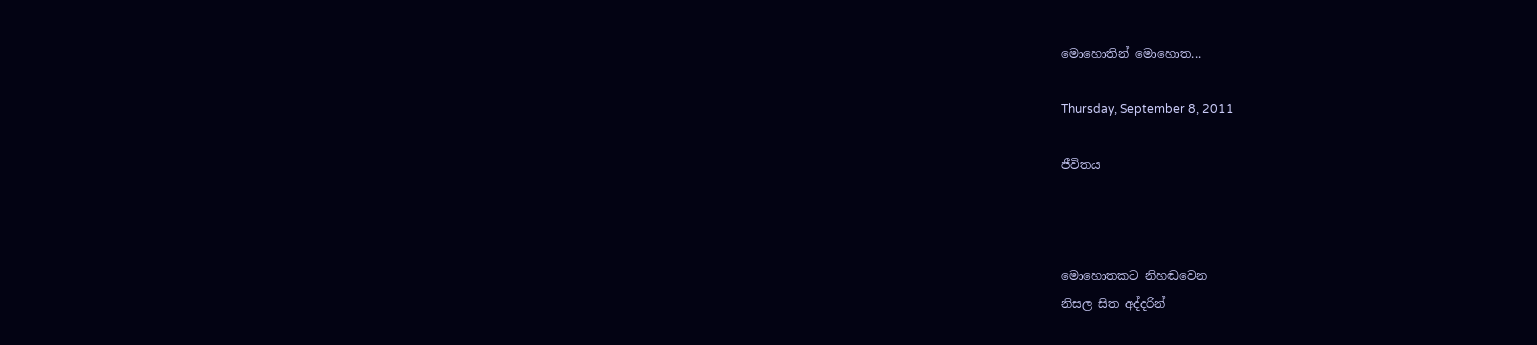මොහොතින් මොහොත...

Thursday, September 8, 2011

ජීවිතය



මොහොතකට නිහඬවෙන
නිසල සිත අද්දරින්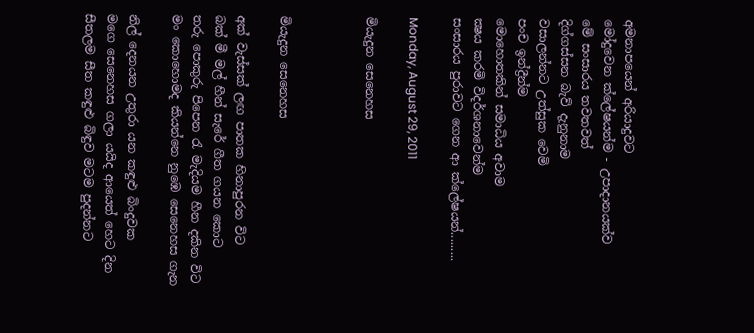අමනාපයෙන් අරියාදුවට
මෝදුවෙන ක්ලේෂයන්ම - උපාදානයක්ව
මේ සංසාරය තවතවත්
දිග්ගස්සන බැව් දැනුනාම
වසාලන්නට උත්සුක වෙමි
පංච ඉන්ද්‍රීන්ම
මොහොතකින් සමාධිය අවාම
ක්‍ෂය කරමි විදර්ශනාවෙන්ම
සංසාරය පුරාවට ගෙන ආ ක්ලේෂයන්.........

Monday, August 29, 2011

මියැදුන සෙනෙහස



මියැදුන සෙනෙහස

අක් වැස්සක් ලඟ පාතක හිනාපුරන විට
බක් මී මල් හීන් සැරේ ගීත ගයන කොට
තරු පොකුරු පිපෙන රැ මැදියම හීන දකින විට
මං කොහොමද කියන්නෙ නුඹෙ සෙනෙහස ගැන

නිල් දෙනයන උතුරා යන කඳුළු බිංදුවක
මගෙ සෙනෙහස ගලා යයිද ආයෙත් හෙට දින
සීතලම සීත කඳුළු බිඳුව මටම පුදන්නට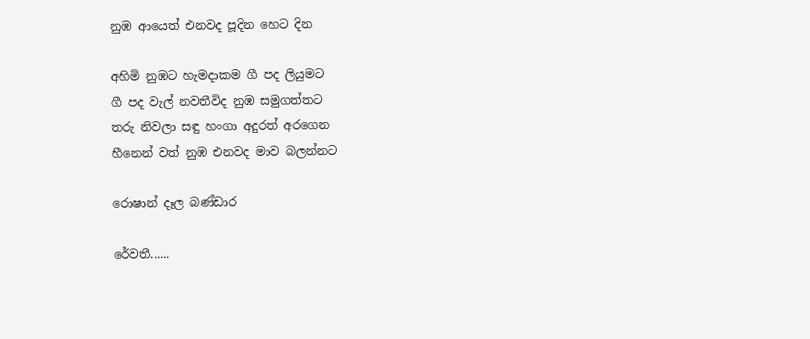නුඹ ආයෙත් එනවද පූදින හෙට දින

අහිමි නුඹට හැමදාකම ගී පද ලියුමට
ගී පද වැල් නවතීවිද නුඹ සමුගත්තට
තරු නිවලා සඳු හංගා අදුරත් අරගෙන
හීනෙන් වත් නුඹ එනවද මාව බලන්නට

රොෂාන් දෑල බණ්ඩාර

රේවතී......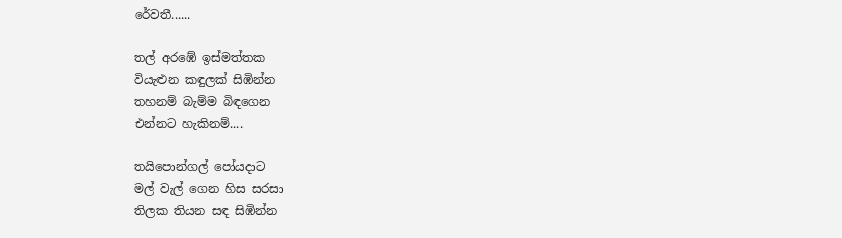රේවතී......

තල් අරඹේ ඉස්මත්තක
වියැළුන කඳුලක් සිඹින්න
තහනම් බැම්ම බිඳගෙන
එන්නට හැකිනම්....

තයිපොන්ගල් පෝයදාට
මල් වැල් ගෙන හිස සරසා
තිලක තියන සඳ සිඹින්න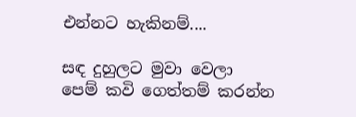එන්නට හැකිනම්....

සඳ දුහුලට මුවා වෙලා
පෙම් කවි ගෙත්තම් කරන්න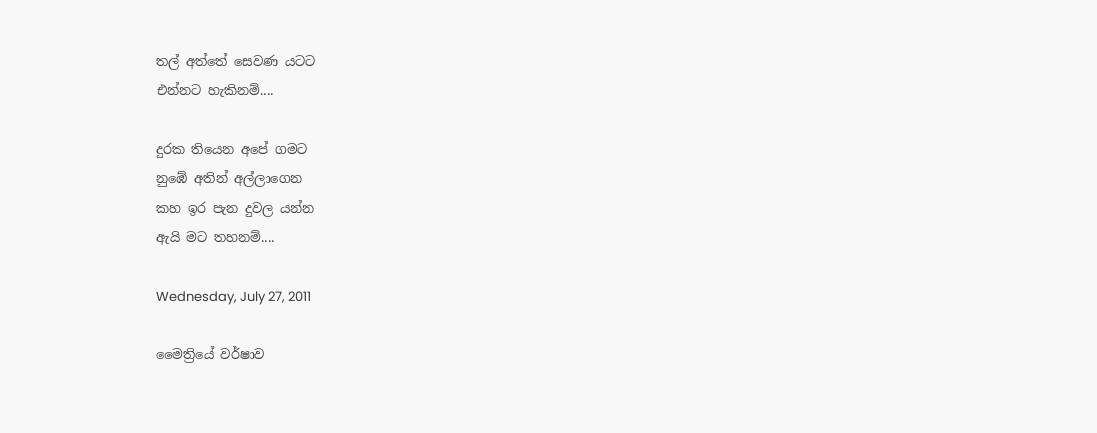තල් අත්තේ සෙවණ යටට
එන්නට හැකිනම්....

දුරක තියෙන අපේ ගමට
නුඹේ අතින් අල්ලාගෙන
කහ ඉර පැන දුවල යන්න
ඇයි මට තහනම්....

Wednesday, July 27, 2011

මෛත්‍රියේ වර්ෂාව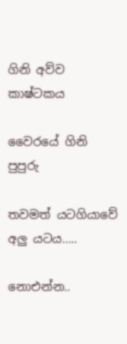ගිනි අව්ව කාෂ්ටකය

වෛරයේ ගිනි පුපුරු

තවමත් යටගියාවේ අලු යටය…..

නොඑන්න..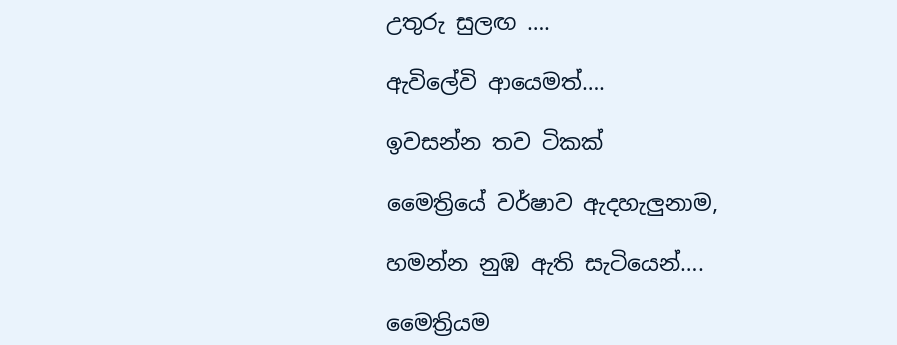උතුරු සුලඟ ….

ඇවිලේවි ආයෙමත්….

ඉවසන්න තව ටිකක්

මෛත්‍රියේ වර්ෂාව ඇදහැලුනාම,

හමන්න නුඹ ඇති සැටියෙන්….

මෛත්‍රියම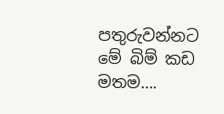පතුරුවන්නට මේ බිම් කඩ මතම….